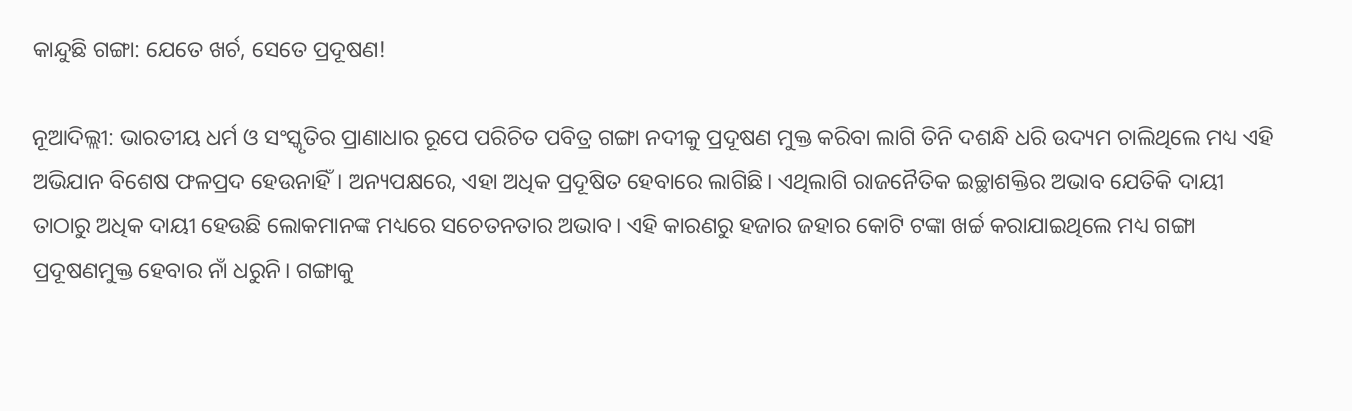କାନ୍ଦୁଛି ଗଙ୍ଗା: ଯେତେ ଖର୍ଚ, ସେତେ ପ୍ରଦୂଷଣ!

ନୂଆଦିଲ୍ଲୀ: ଭାରତୀୟ ଧର୍ମ ଓ ସଂସ୍କୃତିର ପ୍ରାଣାଧାର ରୂପେ ପରିଚିତ ପବିତ୍ର ଗଙ୍ଗା ନଦୀକୁ ପ୍ରଦୂଷଣ ମୁକ୍ତ କରିବା ଲାଗି ତିନି ଦଶନ୍ଧି ଧରି ଉଦ୍ୟମ ଚାଲିଥିଲେ ମଧ୍ୟ ଏହି ଅଭିଯାନ ବିଶେଷ ଫଳପ୍ରଦ ହେଉନାହିଁ। ଅନ୍ୟପକ୍ଷରେ, ଏହା ଅଧିକ ପ୍ରଦୂଷିତ ହେବାରେ ଲାଗିଛି। ଏଥିଲାଗି ରାଜନୈତିକ ଇଚ୍ଛାଶକ୍ତିର ଅଭାବ ଯେତିକି ଦାୟୀ ତାଠାରୁ ଅଧିକ ଦାୟୀ ହେଉଛି ଲୋକମାନଙ୍କ ମଧ୍ୟରେ ସଚେତନତାର ଅଭାବ। ଏହି କାରଣରୁ ହଜାର ଜହାର କୋଟି ଟଙ୍କା ଖର୍ଚ୍ଚ କରାଯାଇଥିଲେ ମଧ୍ୟ ଗଙ୍ଗା ପ୍ରଦୂଷଣମୁକ୍ତ ହେବାର ନାଁ ଧରୁନି। ଗଙ୍ଗାକୁ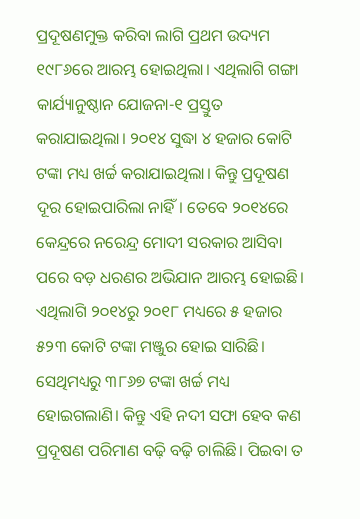ପ୍ରଦୂଷଣମୁକ୍ତ କରିବା ଲାଗି ପ୍ରଥମ ଉଦ୍ୟମ ୧୯୮୬ରେ ଆରମ୍ଭ ହୋଇଥିଲା। ଏଥିଲାଗି ଗଙ୍ଗା କାର୍ଯ୍ୟାନୁଷ୍ଠାନ ଯୋଜନା-୧ ପ୍ରସ୍ତୁତ କରାଯାଇଥିଲା। ୨୦୧୪ ସୁଦ୍ଧା ୪ ହଜାର କୋଟି ଟଙ୍କା ମଧ୍ୟ ଖର୍ଚ୍ଚ କରାଯାଇଥିଲା। କିନ୍ତୁ ପ୍ରଦୂଷଣ ଦୂର ହୋଇପାରିଲା ନାହିଁ। ତେବେ ୨୦୧୪ରେ କେନ୍ଦ୍ରରେ ‌ନରେନ୍ଦ୍ର ମୋଦୀ ସରକାର ଆସିବା ପରେ ବଡ଼ ଧରଣର ଅଭିଯାନ ଆରମ୍ଭ ହୋଇଛି। ଏଥିଲାଗି ୨୦୧୪ରୁ ୨୦୧୮ ମଧ୍ୟରେ ୫ ହଜାର ୫୨୩ କୋଟି ଟଙ୍କା ମଞ୍ଜୁର ହୋଇ ସାରିଛି। ସେଥିମଧ୍ୟରୁ ୩୮୬୭ ଟଙ୍କା ଖର୍ଚ୍ଚ ମଧ୍ୟ ହୋଇଗଲାଣି। କିନ୍ତୁ ଏହି ନଦୀ ସଫା ହେବ କଣ ପ୍ରଦୂଷଣ ପରିମାଣ ବଢ଼ି ବଢ଼ି ଚାଲିଛି। ପିଇବା ତ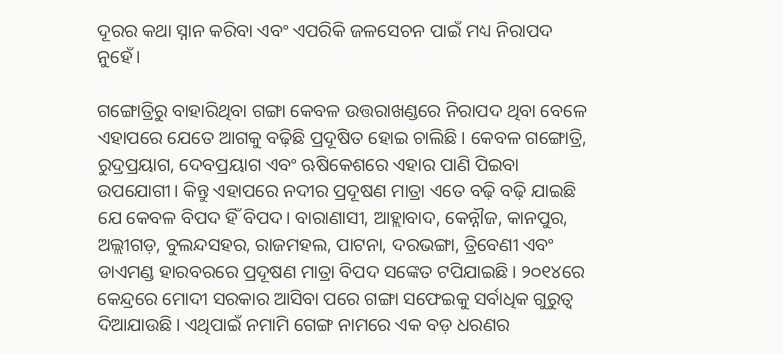ଦୂରର କଥା ସ୍ନାନ କରିବା ଏବଂ ଏପରିକି ଜଳସେଚନ ପାଇଁ ମଧ୍ୟ ନିରାପଦ ନୁହେଁ।

ଗଙ୍ଗୋତ୍ରିରୁ ବାହାରିଥିବା ଗଙ୍ଗା କେବଳ ଉତ୍ତରାଖଣ୍ଡରେ ନିରାପଦ ଥିବା ବେଳେ ଏହାପରେ ଯେତେ‌ ଆଗକୁ ବଢ଼ିଛି ପ୍ରଦୂଷିତ ହୋଇ ଚାଲିଛି। କେବଳ ଗଙ୍ଗୋତ୍ରି, ରୁଦ୍ରପ୍ରୟାଗ, ଦେବପ୍ରୟାଗ ଏବଂ ଋଷିକେଶରେ ଏହାର ପାଣି ପିଇବା ଉପଯୋଗୀ। କିନ୍ତୁ ଏହାପରେ ନଦୀର ପ୍ରଦୂଷଣ ମାତ୍ରା ଏତେ ବଢ଼ି ବଢ଼ି ଯାଇଛି ଯେ କେବଳ ବିପଦ ହିଁ ବିପଦ। ବାରାଣାସୀ, ଆହ୍ଲାବାଦ, କ‌େନ୍ନୗଜ, କାନପୁର, ଅଲ୍ଲୀଗଡ଼, ବୁଲନ୍ଦସହର, ରାଜମହଲ, ପାଟନା, ଦରଭଙ୍ଗା, ତ୍ରିବେଣୀ ଏବଂ ଡାଏମଣ୍ଡ ହାରବରରେ ପ୍ରଦୂଷଣ ମାତ୍ରା ବିପଦ ସଙ୍କେତ ଟପିଯାଇଛି। ୨୦୧୪ରେ କେନ୍ଦ୍ରରେ ମୋଦୀ ସରକାର ଆସିବା ପରେ ଗଙ୍ଗା ସଫେଇକୁ ସର୍ବାଧିକ ଗୁରୁତ୍ବ ଦିଆଯାଉଛି। ଏଥିପାଇଁ ନମାମି ଗ‌େଙ୍ଗ ନାମରେ ଏକ ବଡ଼ ଧରଣର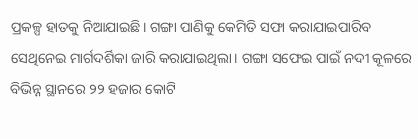ପ୍ରକଳ୍ପ ହାତକୁ ନିଆଯାଇଛି। ଗଙ୍ଗା ପାଣିକୁ କେମିତି ସଫା କରାଯାଇପାରିବ ସେଥିନେଇ ମାର୍ଗଦର୍ଶିକା ଜାରି କରାଯାଇଥିଲା। ଗଙ୍ଗା ସଫେଇ ପାଇଁ ନଦୀ କୂଳରେ ବିଭିନ୍ନ ସ୍ଥାନରେ ୨୨ ହଜାର କୋଟି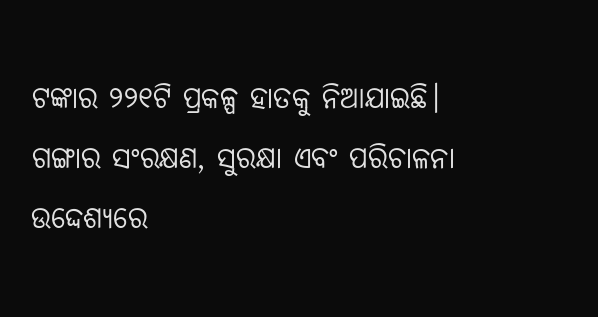ଟଙ୍କାର ୨୨୧ଟି ପ୍ରକଳ୍ପ ହାତକୁ ନିଆଯାଇଛି। ଗଙ୍ଗାର ସଂରକ୍ଷଣ, ସୁରକ୍ଷା ଏବଂ ପରିଚାଳନା ଉଦ୍ଦେଶ୍ୟରେ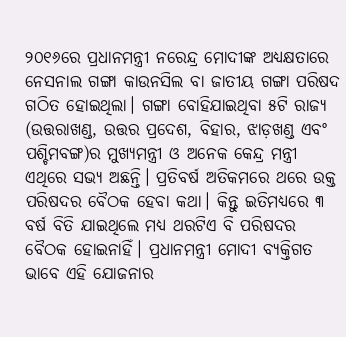୨୦୧୬ରେ ପ୍ରଧାନମନ୍ତ୍ରୀ ନରେନ୍ଦ୍ର ମୋଦୀଙ୍କ ଅଧ୍ୟକ୍ଷତାରେ ନେସନାଲ ଗଙ୍ଗା କାଉନସିଲ ବା ଜାତୀୟ ଗଙ୍ଗା ପରିଷଦ ଗଠିତ ହୋଇଥିଲା। ଗଙ୍ଗା ବୋହିଯାଇଥିବା ୫ଟି ରାଜ୍ୟ (ଉତ୍ତରାଖଣ୍ଡ, ଉତ୍ତର ପ୍ରଦେଶ, ବିହାର, ଝାଡ଼ଖଣ୍ଡ ଏବଂ ପଶ୍ଚିମବଙ୍ଗ)ର ମୁଖ୍ୟମନ୍ତ୍ରୀ ଓ ଅନେକ କେନ୍ଦ୍ର ମନ୍ତ୍ରୀ ଏଥିରେ ସଭ୍ୟ ଅଛନ୍ତି। ପ୍ରତିବର୍ଷ ଅତିକମରେ ଥରେ ଉକ୍ତ ପରିଷଦର ବୈଠକ ହେବା କଥା। କିନ୍ତୁ ଇତିମଧ୍ୟରେ ୩ ବର୍ଷ ବିତି ଯାଇଥିଲେ ମଧ୍ୟ ଥରଟିଏ ବି ପରିଷଦର ବୈଠକ ହୋଇନାହିଁ। ପ୍ରଧାନମନ୍ତ୍ରୀ ମୋଦୀ ବ୍ୟକ୍ତିଗତ ଭାବେ ଏହି ଯୋଜନାର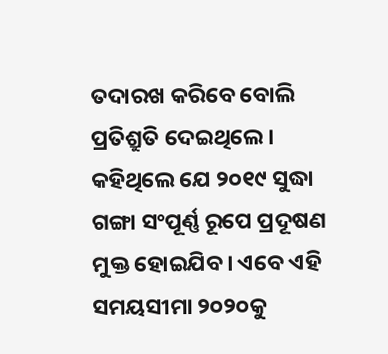ତଦାରଖ କରିବେ ବୋଲି ପ୍ରତିଶ୍ରୁତି ଦେଇଥିଲେ। କହିଥିଲେ ଯେ ୨୦୧୯ ସୁଦ୍ଧା ଗଙ୍ଗା ସଂପୂର୍ଣ୍ଣ ରୂପେ ପ୍ରଦୂଷଣ ମୁକ୍ତ ହୋଇଯିବ। ଏବେ ଏହି ସମୟସୀମା ୨୦୨୦କୁ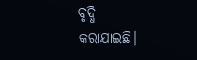ବୃଦ୍ଧି କରାଯାଇଛି।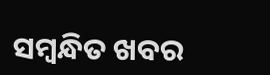ସମ୍ବନ୍ଧିତ ଖବର